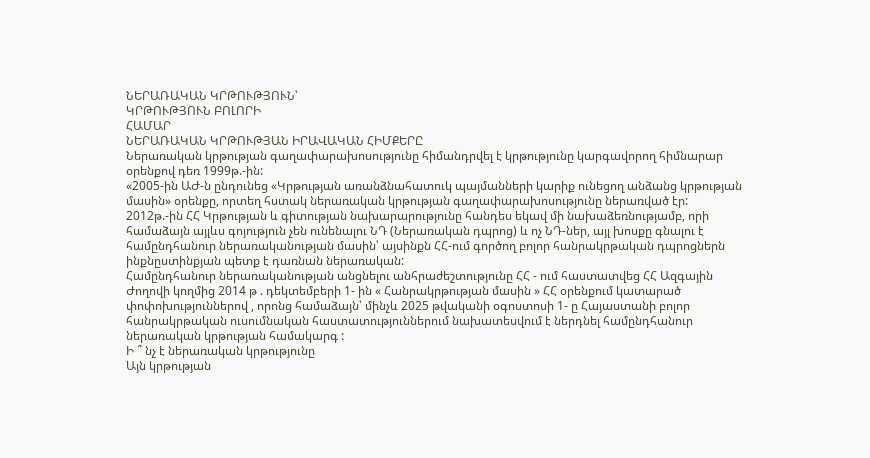ՆԵՐԱՌԱԿԱՆ ԿՐԹՈՒԹՅՈՒՆ՝
ԿՐԹՈՒԹՅՈՒՆ ԲՈԼՈՐԻ
ՀԱՄԱՐ
ՆԵՐԱՌԱԿԱՆ ԿՐԹՈՒԹՅԱՆ ԻՐԱՎԱԿԱՆ ՀԻՄՔԵՐԸ
Ներառական կրթության գաղափարախոսությունը հիմանդրվել է կրթությունը կարգավորող հիմնարար օրենքով դեռ 1999թ.-ին:
«2005-ին ԱԺ-ն ընդունեց «Կրթության առանձնահատուկ պայմանների կարիք ունեցող անձանց կրթության մասին» օրենքը, որտեղ հստակ ներառական կրթության գաղափարախոսությունը ներառված էր:
2012թ.-ին ՀՀ Կրթության և գիտության նախարարությունը հանդես եկավ մի նախաձեռնությամբ, որի համաձայն այլևս գոյություն չեն ունենալու ՆԴ (Ներառական դպրոց) և ոչ ՆԴ-ներ, այլ խոսքը գնալու է համընդհանուր ներառականության մասին՝ այսինքն ՀՀ-ում գործող բոլոր հանրակրթական դպրոցներն ինքնըստինքյան պետք է դառնան ներառական:
Համընդհանուր ներառականության անցնելու անհրաժեշտությունը ՀՀ - ում հաստատվեց ՀՀ Ազգային Ժողովի կողմից 2014 թ . դեկտեմբերի 1- ին « Հանրակրթության մասին » ՀՀ օրենքում կատարած փոփոխություններով , որոնց համաձայն՝ մինչև 2025 թվականի օգոստոսի 1- ը Հայաստանի բոլոր հանրակրթական ուսումնական հաստատություններում նախատեսվում է ներդնել համընդհանուր ներառական կրթության համակարգ :
Ի ՞ նչ է ներառական կրթությունը
Այն կրթության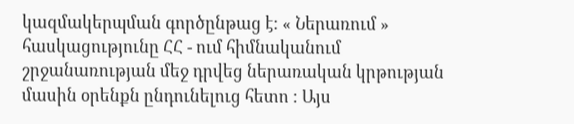կազմակերպման գործընթաց է: « Ներառում » հասկացությունը ՀՀ - ում հիմնականում շրջանառության մեջ դրվեց ներառական կրթության մասին օրենքն ընդունելուց հետո : Այս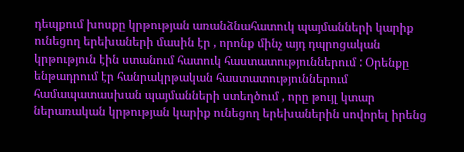դեպքում խոսքը կրթության առանձնահատուկ պայմանների կարիք ունեցող երեխաների մասին էր , որոնք մինչ այդ դպրոցական կրթություն էին ստանում հատուկ հաստատություններում : Օրենքը ենթադրում էր հանրակրթական հաստատություններում համապատասխան պայմանների ստեղծում , որը թույլ կտար ներառական կրթության կարիք ունեցող երեխաներին սովորել իրենց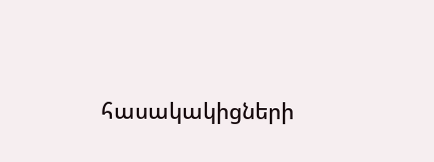հասակակիցների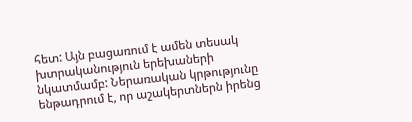հետ: Այն բացառում է ամեն տեսակ խտրականություն երեխաների նկատմամբ: Ներառական կրթությունը ենթադրում է, որ աշակերտներն իրենց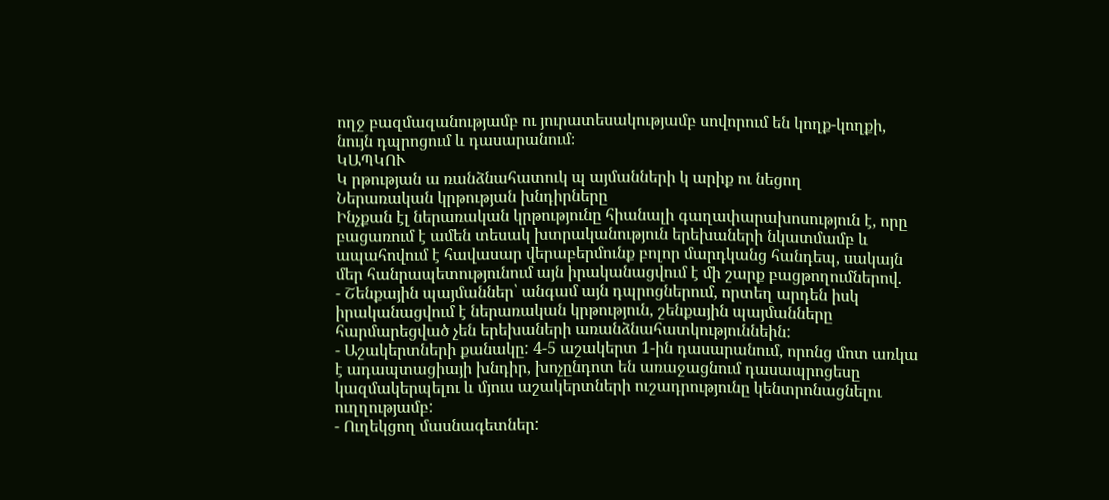ողջ բազմազանությամբ ու յուրատեսակությամբ սովորում են կողք-կողքի, նույն դպրոցում և դասարանում։
ԿԱՊԿՈՒ
Կ րթության ա ռանձնահատուկ պ այմանների կ արիք ու նեցող
Ներառական կրթության խնդիրները
Ինչքան էլ ներառական կրթությունը հիանալի գաղափարախոսություն է, որը բացառում է ամեն տեսակ խտրականություն երեխաների նկատմամբ և ապահովում է հավասար վերաբերմունք բոլոր մարդկանց հանդեպ, սակայն մեր հանրապետությունում այն իրականացվում է մի շարք բացթողումներով.
- Շենքային պայմաններ՝ անգամ այն դպրոցներում, որտեղ արդեն իսկ իրականացվում է ներառական կրթություն, շենքային պայմանները հարմարեցված չեն երեխաների առանձնահատկություննեին:
- Աշակերտների քանակը: 4-5 աշակերտ 1-ին դասարանում, որոնց մոտ առկա է ադապտացիայի խնդիր, խոչընդոտ են առաջացնում դասապրոցեսը կազմակերպելու և մյուս աշակերտների ուշադրությունը կենտրոնացնելու ուղղությամբ:
- Ուղեկցող մասնագետներ: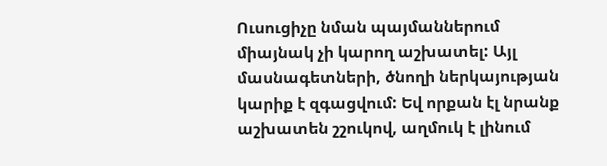Ուսուցիչը նման պայմաններում միայնակ չի կարող աշխատել: Այլ մասնագետների, ծնողի ներկայության կարիք է զգացվում: Եվ որքան էլ նրանք աշխատեն շշուկով, աղմուկ է լինում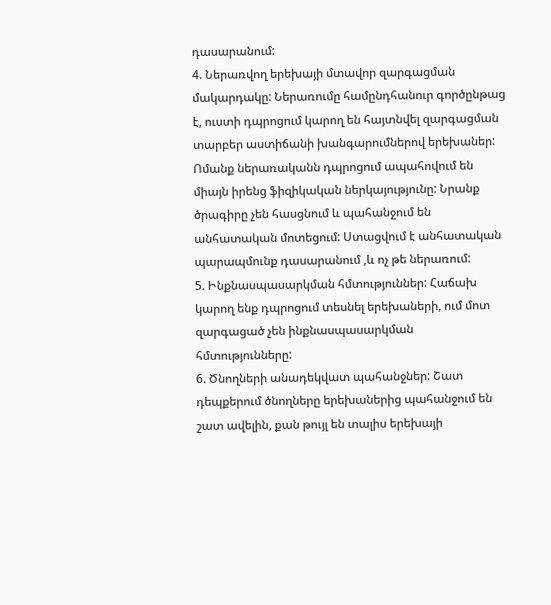դասարանում:
4. Ներառվող երեխայի մտավոր զարգացման մակարդակը: Ներառումը համընդհանուր գործընթաց է, ուստի դպրոցում կարող են հայտնվել զարգացման տարբեր աստիճանի խանգարումներով երեխաներ: Ոմանք ներառականն դպրոցում ապահովում են միայն իրենց ֆիզիկական ներկայությունը: Նրանք ծրագիրը չեն հասցնում և պահանջում են անհատական մոտեցում: Ստացվում է անհատական պարապմունք դասարանում ,և ոչ թե ներառում:
5. Ինքնասպասարկման հմտություններ: Հաճախ կարող ենք դպրոցում տեսնել երեխաների, ում մոտ զարգացած չեն ինքնասպասարկման հմտությունները:
6. Ծնողների անադեկվատ պահանջներ: Շատ դեպքերում ծնողները երեխաներից պահանջում են շատ ավելին, քան թույլ են տալիս երեխայի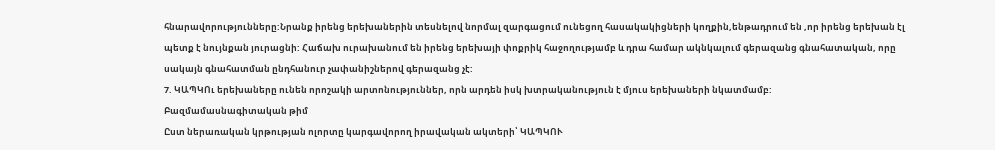հնարավորությունները:Նրանք իրենց երեխաներին տեսնելով նորմալ զարգացում ունեցող հասակակիցների կողքին,ենթադրում են ,որ իրենց երեխան էլ պետք է նույնքան յուրացնի: Հաճախ ուրախանում են իրենց երեխայի փոքրիկ հաջողությամբ և դրա համար ակնկալում գերազանց գնահատական, որը սակայն գնահատման ընդհանուր չափանիշներով գերազանց չէ:
7. ԿԱՊԿՈւ երեխաները ունեն որոշակի արտոնություններ, որն արդեն իսկ խտրականություն է մյուս երեխաների նկատմամբ:
Բազմամասնագիտական թիմ
Ըստ ներառական կրթության ոլորտը կարգավորող իրավական ակտերի՝ ԿԱՊԿՈՒ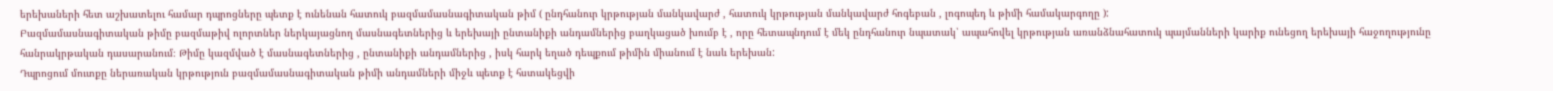երեխաների հետ աշխատելու համար դպրոցները պետք է ունենան հատուկ բազմամասնագիտական թիմ ( ընդհանուր կրթության մանկավարժ , հատուկ կրթության մանկավարժ հոգեբան , լոգոպեդ և թիմի համակարգողը ):
Բազմամասնագիտական թիմը բազմաթիվ ոլորտներ ներկայացնող մասնագետներից և երեխայի ընտանիքի անդամներից բաղկացած խումբ է , որը հետապնդում է մեկ ընդհանուր նպատակ՝ ապահովել կրթության առանձնահատուկ պայմանների կարիք ունեցող երեխայի հաջողությունը հանրակրթական դասարանում։ Թիմը կազմված է մասնագետներից , ընտանիքի անդամներից , իսկ հարկ եղած դեպքում թիմին միանում է նաև երեխան:
Դպրոցում մուտքը ներառական կրթություն բազմամասնագիտական թիմի անդամների միջև պետք է հստակեցվի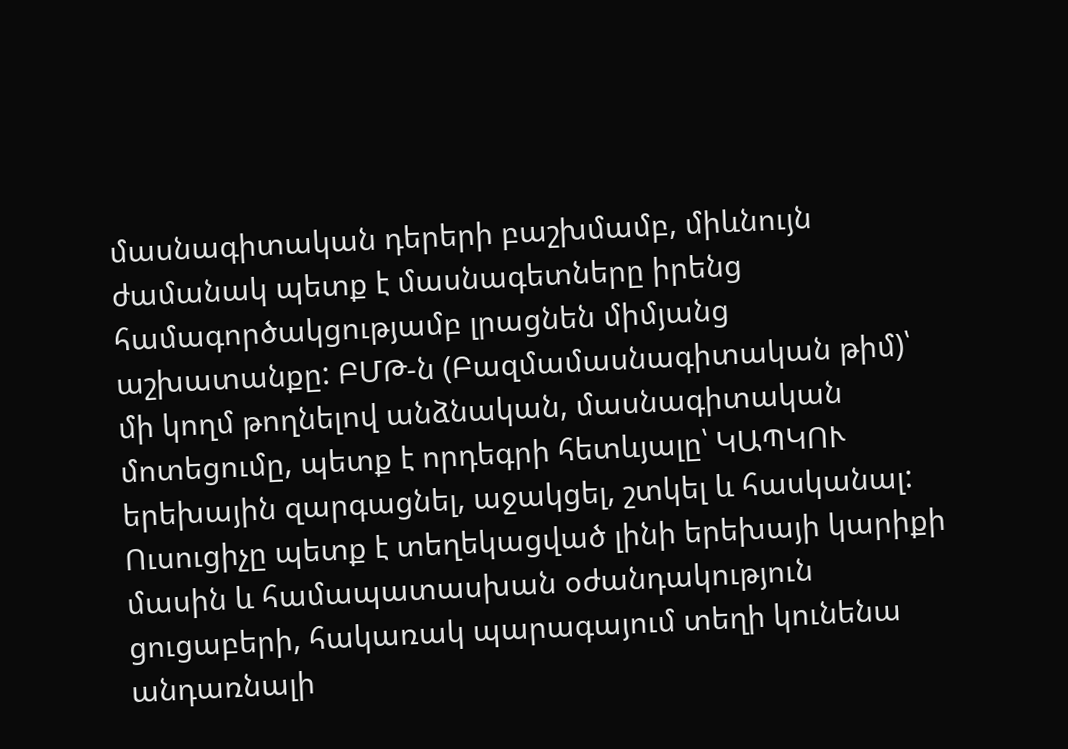մասնագիտական դերերի բաշխմամբ, միևնույն ժամանակ պետք է մասնագետները իրենց համագործակցությամբ լրացնեն միմյանց աշխատանքը: ԲՄԹ-ն (Բազմամասնագիտական թիմ)՝ մի կողմ թողնելով անձնական, մասնագիտական մոտեցումը, պետք է որդեգրի հետևյալը՝ ԿԱՊԿՈՒ երեխային զարգացնել, աջակցել, շտկել և հասկանալ: Ուսուցիչը պետք է տեղեկացված լինի երեխայի կարիքի մասին և համապատասխան օժանդակություն ցուցաբերի, հակառակ պարագայում տեղի կունենա անդառնալի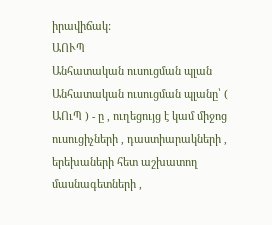իրավիճակ:
ԱՈՒՊ
Անհատական ուսուցման պլան
Անհատական ուսուցման պլանը՝ ( ԱՈւՊ ) - ը , ուղեցույց է կամ միջոց ուսուցիչների , դաստիարակների , երեխաների հետ աշխատող մասնագետների ,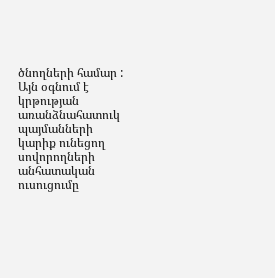ծնողների համար : Այն օգնում է կրթության առանձնահատուկ պայմանների կարիք ունեցող սովորողների անհատական ուսուցումը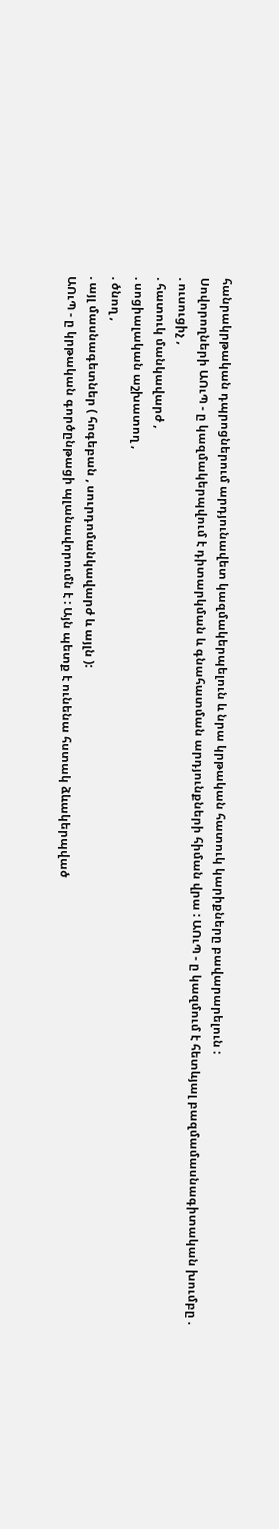հանրակրթական դպրոցներում արդյունավետ կազմակերպելուն և նրա կրթական հատուկ կարիքները բավարարելուն :
Սովորողների ԱՈւՊ - ը կազմակերպվում է դիտարկման և գնահատման արդյունքների հիման վրա : ԱՈւՊ - ը կազմում է հետևյալ բազմամասնագիտական խումբը .
. ուսուցիչ ,
. հատուկ մանկավարժ ,
. սոցիալական աշխատող ,
. ծնող ,
. այլ մասնագետներ ( հոգեբան , սուրդոմանկավարժ և այլն ):
ԱՈւՊ - ը կրթական գործընթացի պլանավորումն է : Այն պետք է ունենա հստակ ձևակերպված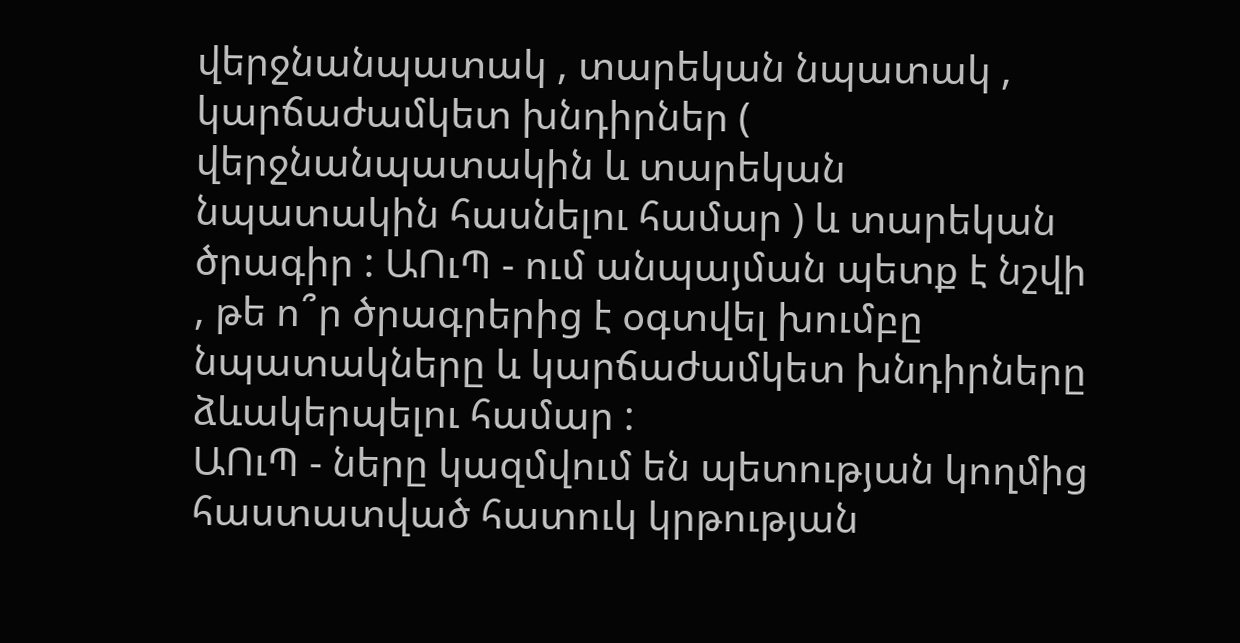վերջնանպատակ , տարեկան նպատակ , կարճաժամկետ խնդիրներ ( վերջնանպատակին և տարեկան նպատակին հասնելու համար ) և տարեկան ծրագիր : ԱՈւՊ - ում անպայման պետք է նշվի , թե ո՞ր ծրագրերից է օգտվել խումբը նպատակները և կարճաժամկետ խնդիրները ձևակերպելու համար :
ԱՈւՊ - ները կազմվում են պետության կողմից հաստատված հատուկ կրթության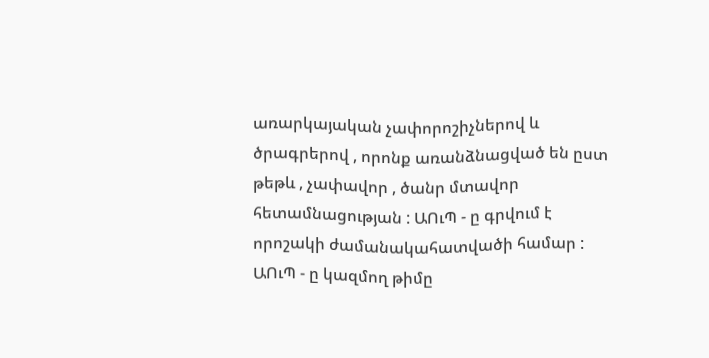առարկայական չափորոշիչներով և ծրագրերով , որոնք առանձնացված են ըստ թեթև , չափավոր , ծանր մտավոր հետամնացության : ԱՈւՊ - ը գրվում է որոշակի ժամանակահատվածի համար : ԱՈւՊ - ը կազմող թիմը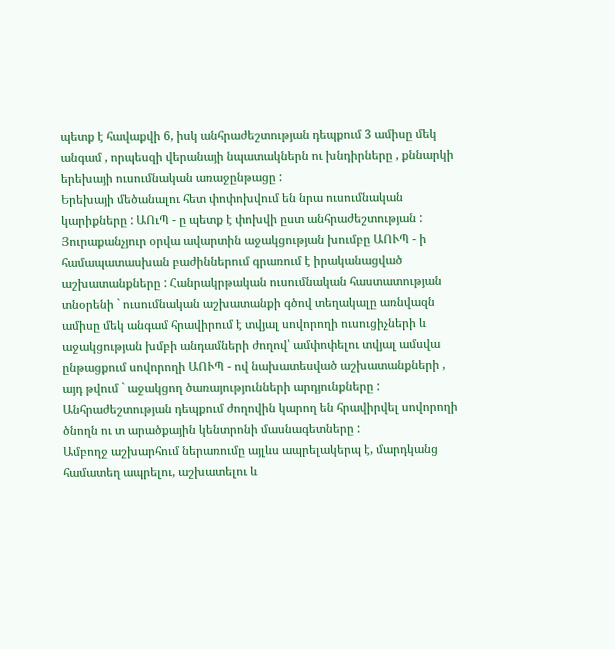պետք է հավաքվի 6, իսկ անհրաժեշտության դեպքում 3 ամիսը մեկ անգամ , որպեսզի վերանայի նպատակներն ու խնդիրները , քննարկի երեխայի ուսումնական առաջընթացը :
Երեխայի մեծանալու հետ փոփոխվում են նրա ուսումնական կարիքները : ԱՈւՊ - ը պետք է փոխվի ըստ անհրաժեշտության :
Յուրաքանչյուր օրվա ավարտին աջակցության խումբը ԱՈՒՊ - ի համապատասխան բաժիններում գրառում է իրականացված աշխատանքները : Հանրակրթական ուսումնական հաստատության տնօրենի ` ուսումնական աշխատանքի գծով տեղակալը առնվազն ամիսը մեկ անգամ հրավիրում է տվյալ սովորողի ուսուցիչների և աջակցության խմբի անդամների ժողով՝ ամփոփելու տվյալ ամսվա ընթացքում սովորողի ԱՈՒՊ - ով նախատեսված աշխատանքների , այդ թվում ` աջակցող ծառայությունների արդյունքները :
Անհրաժեշտության դեպքում ժողովին կարող են հրավիրվել սովորողի ծնողն ու տ արածքային կենտրոնի մասնագետները :
Ամբողջ աշխարհում ներառումը այլևս ապրելակերպ է, մարդկանց համատեղ ապրելու, աշխատելու և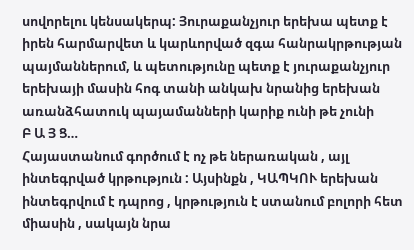սովորելու կենսակերպ: Յուրաքանչյուր երեխա պետք է իրեն հարմարվետ և կարևորված զգա հանրակրթության պայմաններում, և պետությունը պետք է յուրաքանչյուր երեխայի մասին հոգ տանի անկախ նրանից երեխան առանձհատուկ պայամանների կարիք ունի թե չունի
Բ Ա Յ Ց…
Հայաստանում գործում է ոչ թե ներառական , այլ ինտեգրված կրթություն : Այսինքն , ԿԱՊԿՈՒ երեխան ինտեգրվում է դպրոց , կրթություն է ստանում բոլորի հետ միասին , սակայն նրա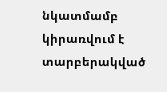նկատմամբ կիրառվում է տարբերակված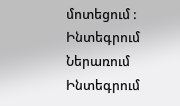մոտեցում :
Ինտեգրում
Ներառում
Ինտեգրում